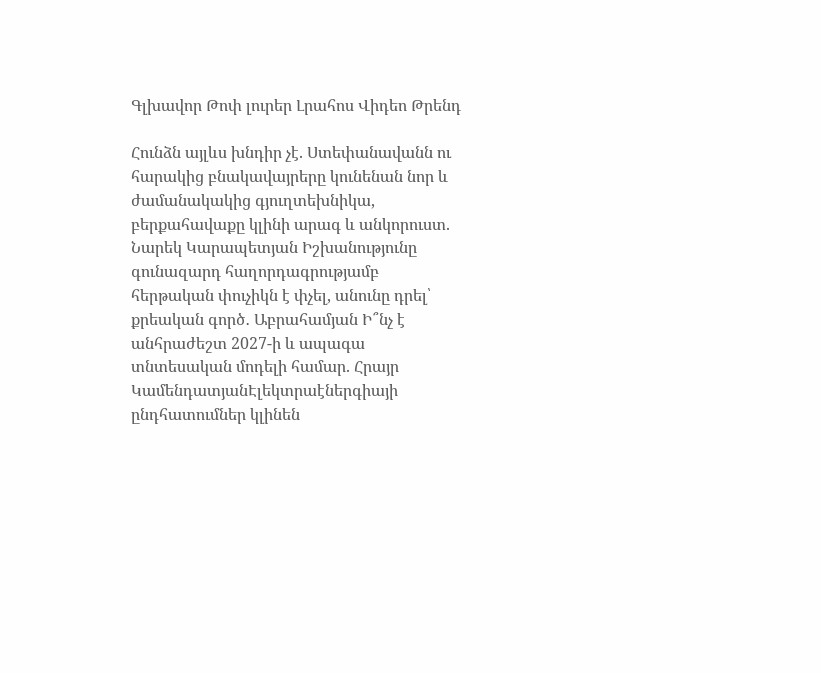Գլխավոր Թոփ լուրեր Լրահոս Վիդեո Թրենդ

Հունձն այլևս խնդիր չէ. Ստեփանավանն ու հարակից բնակավայրերը կունենան նոր և ժամանակակից գյուղտեխնիկա, բերքահավաքը կլինի արագ և անկորուստ. Նարեկ Կարապետյան Իշխանությունը գունազարդ հաղորդագրությամբ հերթական փուչիկն է փչել, անունը դրել՝ քրեական գործ․ Աբրահամյան Ի՞նչ է անհրաժեշտ 2027-ի և ապագա տնտեսական մոդելի համար. Հրայր ԿամենդատյանԷլեկտրաէներգիայի ընդհատումներ կլինեն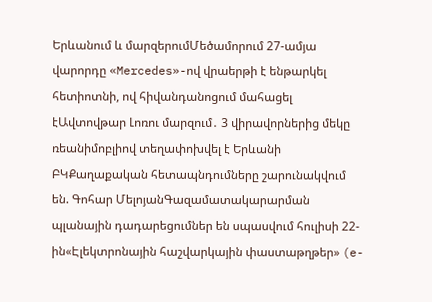Երևանում և մարզերումՄեծամորում 27-ամյա վարորդը «Mercedes»-ով վրաերթի է ենթարկել հետիոտնի, ով հիվանդանոցում մահացել էԱվտովթար Լոռու մարզում․ 3 վիրավորներից մեկը ռեանիմոբլիով տեղափոխվել է Երևանի ԲԿՔաղաքական հետապնդումները շարունակվում են. Գոհար ՄելոյանԳազամատակարարման պլանային դադարեցումներ են սպասվում հուլիսի 22-ին«Էլեկտրոնային հաշվարկային փաստաթղթեր» (e-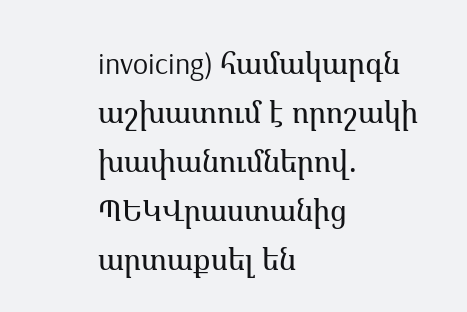invoicing) համակարգն աշխատում է որոշակի խափանումներով. ՊԵԿՎրաստանից արտաքսել են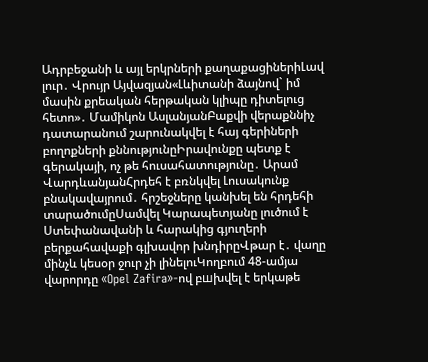Ադրբեջանի և այլ երկրների քաղաքացիներիԼավ լուր․ Վրույր Այվազյան«Լևիտանի ձայնով` իմ մասին քրեական հերթական կլիպը դիտելուց հետո»․ Մամիկոն ԱսլանյանԲաքվի վերաքննիչ դատարանում շարունակվել է հայ գերիների բողոքների քննությունըԻրավունքը պետք է գերակայի, ոչ թե հուսահատությունը․ Արամ ՎարդևանյանՀրդեհ է բռնկվել Լուսակունք բնակավայրում․ հրշեջները կանխել են հրդեհի տարածումըՍամվել Կարապետյանը լուծում է Ստեփանավանի և հարակից գյուղերի բերքահավաքի գլխավոր խնդիրըՎթար է․ վաղը մինչև կեսօր ջուր չի լինելուԿողբում 48-ամյա վարորդը «Opel Zafira»-ով բшխվել է երկաթե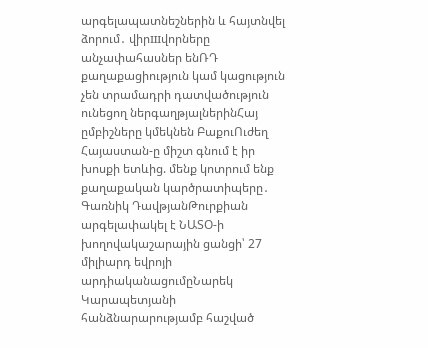արգելապատնեշներին և հայտնվել ձորում․ վիրшվորները անչափահասներ ենՌԴ քաղաքացիություն կամ կացություն չեն տրամադրի դատվածություն ունեցող ներգաղթյալներինՀայ ըմբիշները կմեկնեն ԲաքուՈւժեղ Հայաստան-ը միշտ գնում է իր խոսքի ետևից. մենք կոտրում ենք քաղաքական կարծրատիպերը․ Գառնիկ ԴավթյանԹուրքիան արգելափակել է ՆԱՏՕ-ի խողովակաշարային ցանցի՝ 27 միլիարդ եվրոյի արդիականացումըՆարեկ Կարապետյանի հանձնարարությամբ հաշված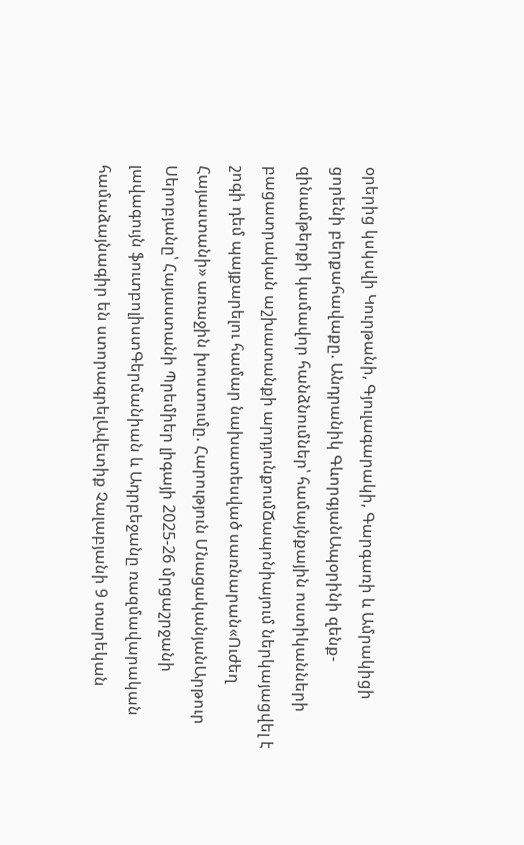օրերից կսկսվի Կուրթանի, Գյուլագարակի, Գարգառի և Ամրակիցի ցորենի բերքահավաքը. Անդրանիկ ԳևորգյանԱպօրինի զենք-զինամթերքի կամավոր հանձնումներ՝ համայնքային ոստիկանների բացատրական աշխատանքի արդյունքումՃապոնիայում ներկայացվել է շոգի դեմ պայքարելու համար նախատեսված սառնարան«Ուժեղ Հայաստանի» առաջին խոստումը. Հարություն ՄնացականյանԱրթուր Սերոբյանը՝ Հայաստանի Պրեմիեր լիգայի 2025-26 մրցաշրջանի լավագույն ֆուտբոլիստԳերմանիան և Ադրբեջանը ռազմավարական համաձայնագիր են ստորագրելԱվետիք Չալաբյանի 9 տարեկան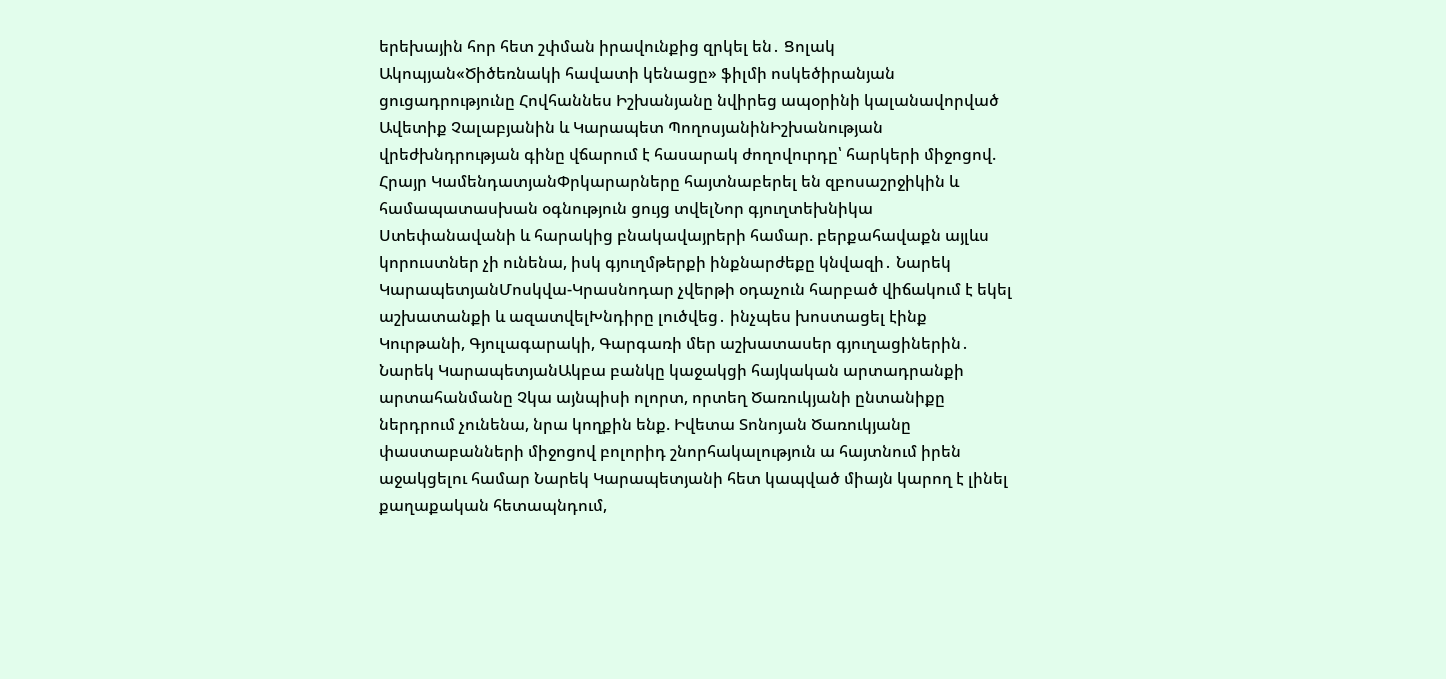երեխային հոր հետ շփման իրավունքից զրկել են․ Ցոլակ Ակոպյան«Ծիծեռնակի հավատի կենացը» ֆիլմի ոսկեծիրանյան ցուցադրությունը Հովհաննես Իշխանյանը նվիրեց ապօրինի կալանավորված Ավետիք Չալաբյանին և Կարապետ ՊողոսյանինԻշխանության վրեժխնդրության գինը վճարում է հասարակ ժողովուրդը՝ հարկերի միջոցով. Հրայր ԿամենդատյանՓրկարարները հայտնաբերել են զբոսաշրջիկին և համապատասխան օգնություն ցույց տվելՆոր գյուղտեխնիկա Ստեփանավանի և հարակից բնակավայրերի համար. բերքահավաքն այլևս կորուստներ չի ունենա, իսկ գյուղմթերքի ինքնարժեքը կնվազի․ Նարեկ ԿարապետյանՄոսկվա-Կրասնոդար չվերթի օդաչուն հարբած վիճակում է եկել աշխատանքի և ազատվելԽնդիրը լուծվեց․ ինչպես խոստացել էինք Կուրթանի, Գյուլագարակի, Գարգառի մեր աշխատասեր գյուղացիներին․ Նարեկ ԿարապետյանԱկբա բանկը կաջակցի հայկական արտադրանքի արտահանմանը Չկա այնպիսի ոլորտ, որտեղ Ծառուկյանի ընտանիքը ներդրում չունենա, նրա կողքին ենք. Իվետա Տոնոյան Ծառուկյանը փաստաբանների միջոցով բոլորիդ շնորհակալություն ա հայտնում իրեն աջակցելու համար Նարեկ Կարապետյանի հետ կապված միայն կարող է լինել քաղաքական հետապնդում,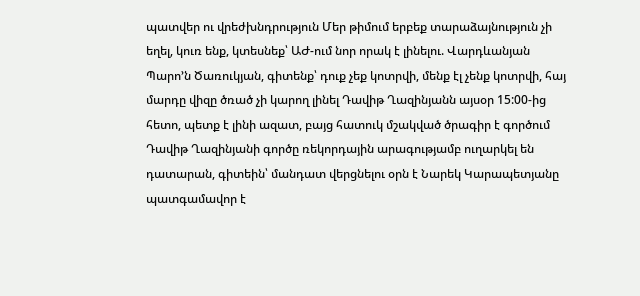պատվեր ու վրեժխնդրություն Մեր թիմում երբեք տարաձայնություն չի եղել, կուռ ենք, կտեսնեք՝ ԱԺ-ում նոր որակ է լինելու. Վարդևանյան Պարո’ն Ծառուկյան, գիտենք՝ դուք չեք կոտրվի, մենք էլ չենք կոտրվի, հայ մարդը վիզը ծռած չի կարող լինել Դավիթ Ղազինյանն այսօր 15:00-ից հետո, պետք է լինի ազատ, բայց հատուկ մշակված ծրագիր է գործում Դավիթ Ղազինյանի գործը ռեկորդային արագությամբ ուղարկել են դատարան, գիտեին՝ մանդատ վերցնելու օրն է Նարեկ Կարապետյանը պատգամավոր է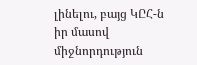լինելու, բայց ԿԸՀ-ն իր մասով միջնորդություն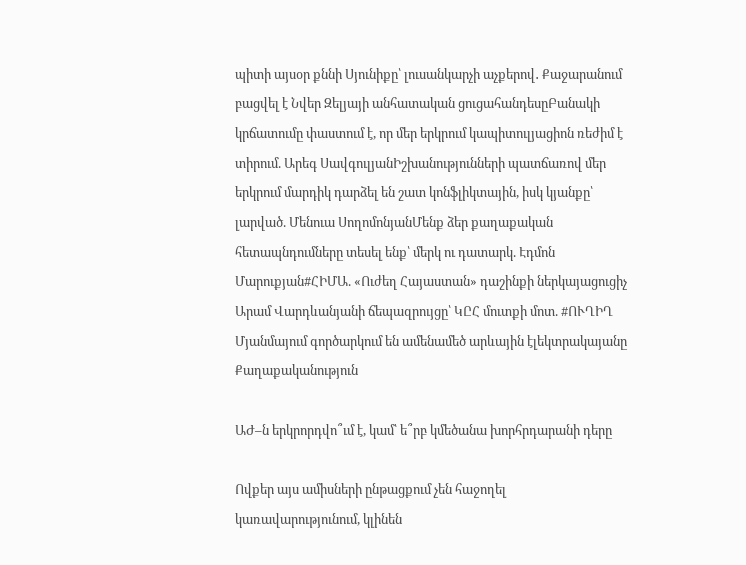պիտի այսօր քննի Սյունիքը՝ լուսանկարչի աչքերով․ Քաջարանում բացվել է Նվեր Զելյայի անհատական ցուցահանդեսըԲանակի կրճատումը փաստում է, որ մեր երկրում կապիտուլյացիոն ռեժիմ է տիրում. Արեգ ՍավգուլյանԻշխանությունների պատճառով մեր երկրում մարդիկ դարձել են շատ կոնֆլիկտային, իսկ կյանքը՝ լարված. Մենուա ՍողոմոնյանՄենք ձեր քաղաքական հետապնդումները տեսել ենք՝ մերկ ու դատարկ. Էդմոն Մարուքյան#ՀԻՄԱ. «Ուժեղ Հայաստան» դաշինքի ներկայացուցիչ Արամ Վարդևանյանի ճեպազրույցը՝ ԿԸՀ մուտքի մոտ. #ՈՒՂԻՂ Մյանմայում գործարկում են ամենամեծ արևային էլեկտրակայանը
Քաղաքականություն

ԱԺ–ն երկրորդվո՞ւմ է, կամ՝ ե՞րբ կմեծանա խորհրդարանի դերը

Ովքեր այս ամիսների ընթացքում չեն հաջողել կառավարությունում, կլինեն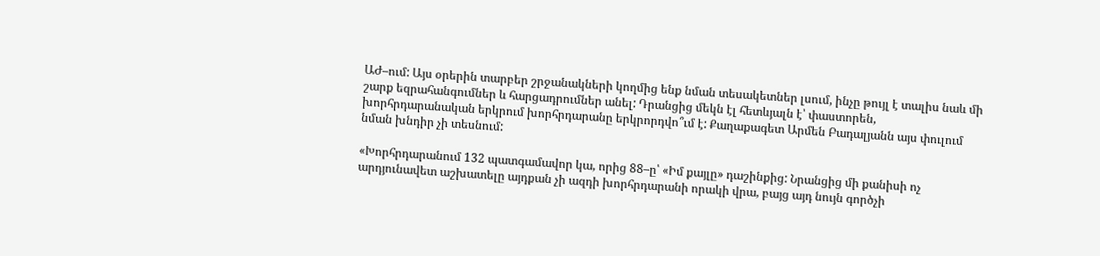ԱԺ–ում: Այս օրերին տարբեր շրջանակների կողմից ենք նման տեսակետներ լսում, ինչը թույլ է տալիս նաև մի շարք եզրահանգումներ և հարցադրումներ անել: Դրանցից մեկն էլ հետևյալն է՝ փաստորեն, խորհրդարանական երկրում խորհրդարանը երկրորդվո՞ւմ է: Քաղաքագետ Արմեն Բադալյանն այս փուլում նման խնդիր չի տեսնում:

«Խորհրդարանում 132 պատգամավոր կա, որից 88–ը՝ «Իմ քայլը» դաշինքից: Նրանցից մի քանիսի ոչ արդյունավետ աշխատելը այդքան չի ազդի խորհրդարանի որակի վրա, բայց այդ նույն գործչի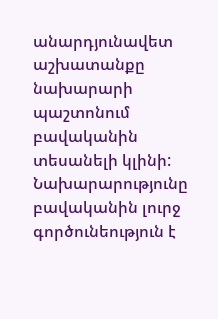անարդյունավետ աշխատանքը նախարարի պաշտոնում բավականին տեսանելի կլինի: Նախարարությունը բավականին լուրջ գործունեություն է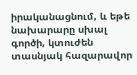իրականացնում, և եթե նախարարը սխալ գործի, կտուժեն տասնյակ հազարավոր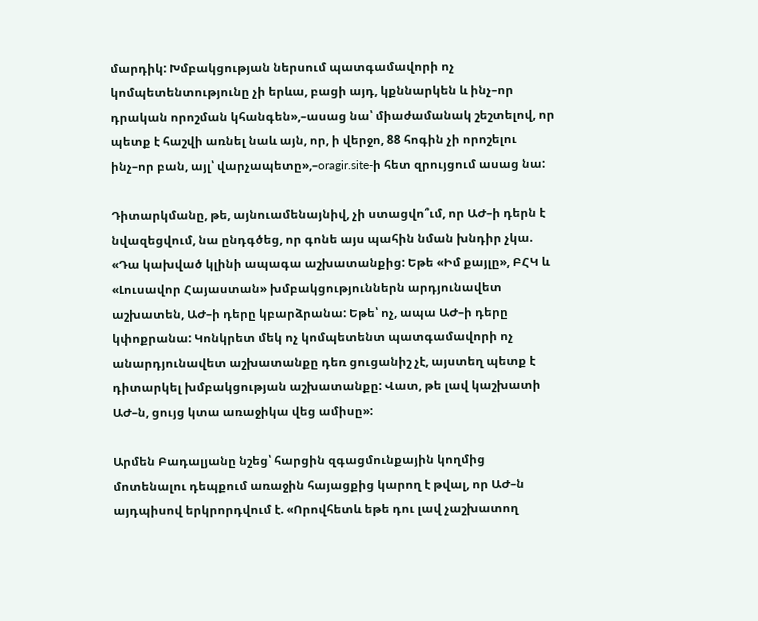մարդիկ: Խմբակցության ներսում պատգամավորի ոչ կոմպետենտությունը չի երևա, բացի այդ, կքննարկեն և ինչ–որ դրական որոշման կհանգեն»,–ասաց նա՝ միաժամանակ շեշտելով, որ պետք է հաշվի առնել նաև այն, որ, ի վերջո, 88 հոգին չի որոշելու ինչ–որ բան, այլ՝ վարչապետը»,–oragir.site-ի հետ զրույցում ասաց նա:

Դիտարկմանը, թե, այնուամենայնիվ, չի ստացվո՞ւմ, որ ԱԺ–ի դերն է նվազեցվում, նա ընդգծեց, որ գոնե այս պահին նման խնդիր չկա. «Դա կախված կլինի ապագա աշխատանքից: Եթե «Իմ քայլը», ԲՀԿ և «Լուսավոր Հայաստան» խմբակցություններն արդյունավետ աշխատեն, ԱԺ–ի դերը կբարձրանա: Եթե՝ ոչ, ապա ԱԺ–ի դերը կփոքրանա: Կոնկրետ մեկ ոչ կոմպետենտ պատգամավորի ոչ անարդյունավետ աշխատանքը դեռ ցուցանիշ չէ, այստեղ պետք է դիտարկել խմբակցության աշխատանքը: Վատ, թե լավ կաշխատի ԱԺ–ն, ցույց կտա առաջիկա վեց ամիսը»:

Արմեն Բադալյանը նշեց՝ հարցին զգացմունքային կողմից մոտենալու դեպքում առաջին հայացքից կարող է թվալ, որ ԱԺ–ն այդպիսով երկրորդվում է. «Որովհետև եթե դու լավ չաշխատող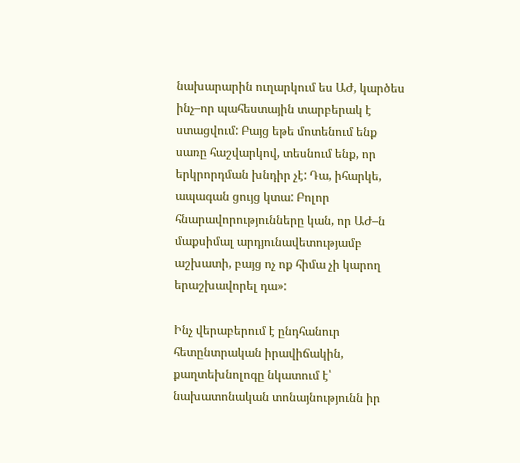նախարարին ուղարկում ես ԱԺ, կարծես ինչ–որ պահեստային տարբերակ է ստացվում: Բայց եթե մոտենում ենք սառը հաշվարկով, տեսնում ենք, որ երկրորդման խնդիր չէ: Դա, իհարկե, ապագան ցույց կտա: Բոլոր հնարավորությունները կան, որ ԱԺ–ն մաքսիմալ արդյունավետությամբ աշխատի, բայց ոչ ոք հիմա չի կարող երաշխավորել դա»:

Ինչ վերաբերում է ընդհանուր հետընտրական իրավիճակին, քաղտեխնոլոգը նկատում է՝ նախատոնական տոնայնությունն իր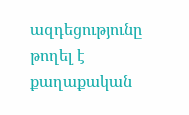ազդեցությունը թողել է քաղաքական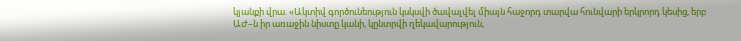կյանքի վրա. «Ակտիվ գործունեություն կսկսվի ծավալվել միայն հաջորդ տարվա հունվարի երկրորդ կեսից, երբ ԱԺ–ն իր առաջին նիստը կանի, կընտրվի ղեկավարություն,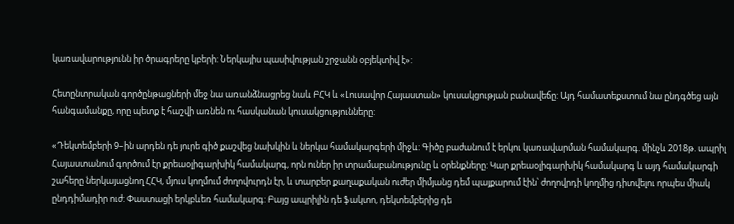կառավարությունն իր ծրագրերը կբերի: Ներկայիս պասիվության շրջանն օբյեկտիվ է»:

Հետընտրական գործընթացների մեջ նա առանձնացրեց նաև ԲՀԿ և «Լուսավոր Հայաստան» կուսակցության բանավեճը: Այդ համատեքստում նա ընդգծեց այն հանգամանքը, որը պետք է հաշվի առնեն ու հասկանան կուսակցությունները:

«Դեկտեմբերի 9–ին արդեն դե յուրե գիծ քաշվեց նախկին և ներկա համակարգերի միջև: Գիծը բաժանում է երկու կառավարման համակարգ. մինչև 2018թ. ապրիլ Հայաստանում գործում էր քրեաօլիգարխիկ համակարգ, որն ուներ իր տրամաբանությունը և օրենքները: Կար քրեաօլիգարխիկ համակարգ և այդ համակարգի շահերը ներկայացնող ՀՀԿ, մյուս կողմում ժողովուրդն էր, և տարբեր քաղաքական ուժեր միմյանց դեմ պայքարում էին՝ ժողովրդի կողմից դիտվելու որպես միակ ընդդիմադիր ուժ: Փաստացի երկբևեռ համակարգ: Բայց ապրիլին դե ֆակտո, դեկտեմբերից դե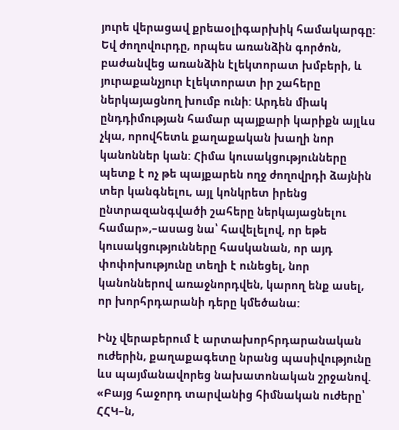յուրե վերացավ քրեաօլիգարխիկ համակարգը: Եվ ժողովուրդը, որպես առանձին գործոն, բաժանվեց առանձին էլեկտորատ խմբերի, և յուրաքանչյուր էլեկտորատ իր շահերը ներկայացնող խումբ ունի: Արդեն միակ ընդդիմության համար պայքարի կարիքն այլևս չկա, որովհետև քաղաքական խաղի նոր կանոններ կան: Հիմա կուսակցությունները պետք է ոչ թե պայքարեն ողջ ժողովրդի ձայնին տեր կանգնելու, այլ կոնկրետ իրենց ընտրազանգվածի շահերը ներկայացնելու համար»,–ասաց նա՝ հավելելով, որ եթե կուսակցությունները հասկանան, որ այդ փոփոխությունը տեղի է ունեցել, նոր կանոններով առաջնորդվեն, կարող ենք ասել, որ խորհրդարանի դերը կմեծանա:

Ինչ վերաբերում է արտախորհրդարանական ուժերին, քաղաքագետը նրանց պասիվությունը ևս պայմանավորեց նախատոնական շրջանով. «Բայց հաջորդ տարվանից հիմնական ուժերը՝ ՀՀԿ–ն,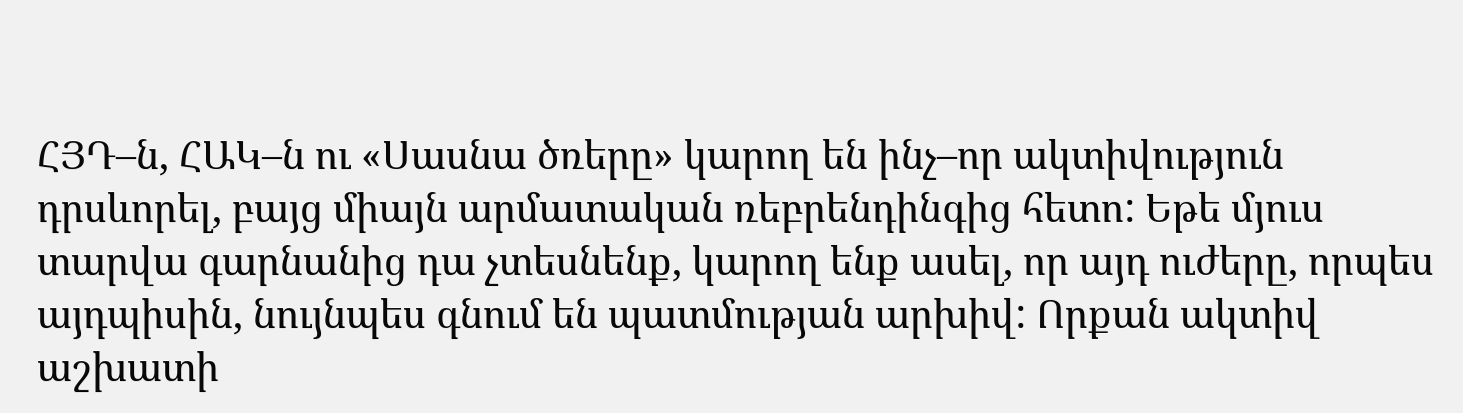ՀՅԴ–ն, ՀԱԿ–ն ու «Սասնա ծռերը» կարող են ինչ–որ ակտիվություն դրսևորել, բայց միայն արմատական ռեբրենդինգից հետո: Եթե մյուս տարվա գարնանից դա չտեսնենք, կարող ենք ասել, որ այդ ուժերը, որպես այդպիսին, նույնպես գնում են պատմության արխիվ: Որքան ակտիվ աշխատի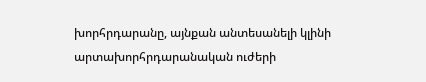խորհրդարանը, այնքան անտեսանելի կլինի արտախորհրդարանական ուժերի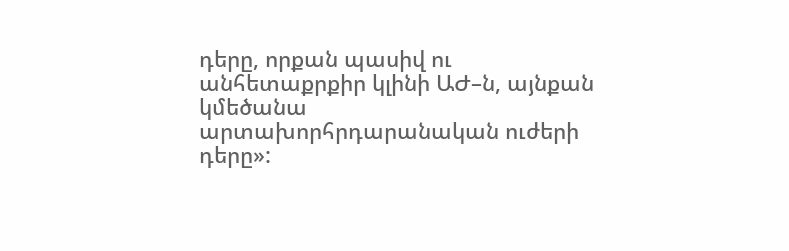դերը, որքան պասիվ ու անհետաքրքիր կլինի ԱԺ–ն, այնքան կմեծանա արտախորհրդարանական ուժերի դերը»: